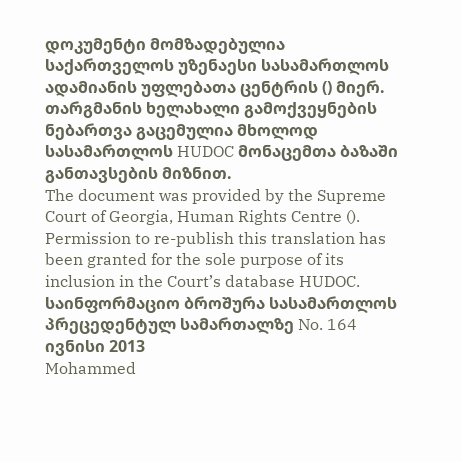დოკუმენტი მომზადებულია საქართველოს უზენაესი სასამართლოს ადამიანის უფლებათა ცენტრის () მიერ. თარგმანის ხელახალი გამოქვეყნების ნებართვა გაცემულია მხოლოდ სასამართლოს HUDOC მონაცემთა ბაზაში განთავსების მიზნით.
The document was provided by the Supreme Court of Georgia, Human Rights Centre (). Permission to re-publish this translation has been granted for the sole purpose of its inclusion in the Court’s database HUDOC.
საინფორმაციო ბროშურა სასამართლოს პრეცედენტულ სამართალზე No. 164
ივნისი 2013
Mohammed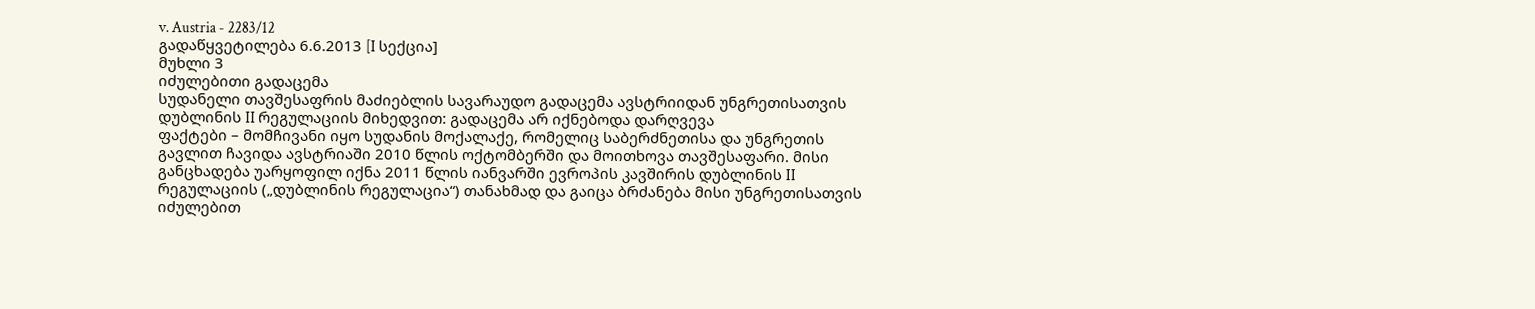v. Austria - 2283/12
გადაწყვეტილება 6.6.2013 [I სექცია]
მუხლი 3
იძულებითი გადაცემა
სუდანელი თავშესაფრის მაძიებლის სავარაუდო გადაცემა ავსტრიიდან უნგრეთისათვის დუბლინის II რეგულაციის მიხედვით: გადაცემა არ იქნებოდა დარღვევა
ფაქტები – მომჩივანი იყო სუდანის მოქალაქე, რომელიც საბერძნეთისა და უნგრეთის გავლით ჩავიდა ავსტრიაში 2010 წლის ოქტომბერში და მოითხოვა თავშესაფარი. მისი განცხადება უარყოფილ იქნა 2011 წლის იანვარში ევროპის კავშირის დუბლინის II რეგულაციის („დუბლინის რეგულაცია“) თანახმად და გაიცა ბრძანება მისი უნგრეთისათვის იძულებით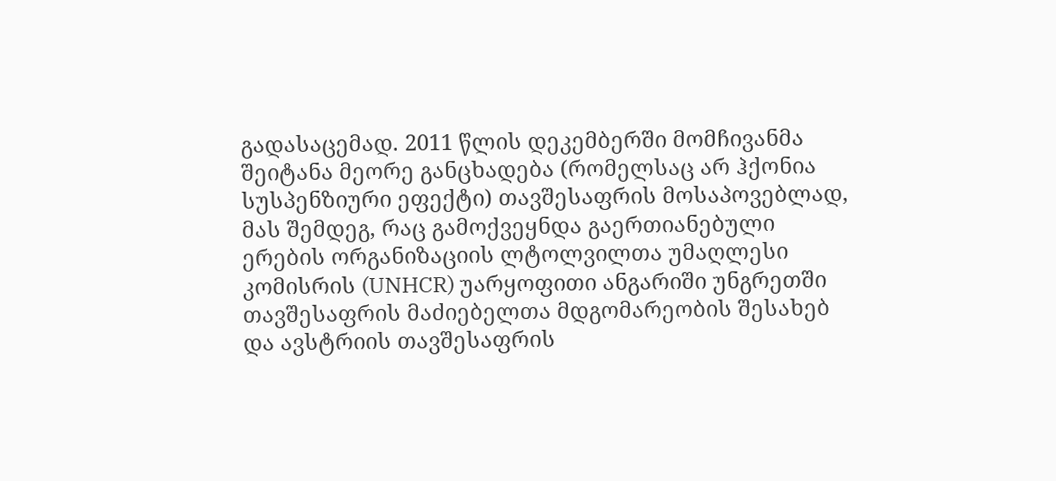გადასაცემად. 2011 წლის დეკემბერში მომჩივანმა შეიტანა მეორე განცხადება (რომელსაც არ ჰქონია სუსპენზიური ეფექტი) თავშესაფრის მოსაპოვებლად, მას შემდეგ, რაც გამოქვეყნდა გაერთიანებული ერების ორგანიზაციის ლტოლვილთა უმაღლესი კომისრის (UNHCR) უარყოფითი ანგარიში უნგრეთში თავშესაფრის მაძიებელთა მდგომარეობის შესახებ და ავსტრიის თავშესაფრის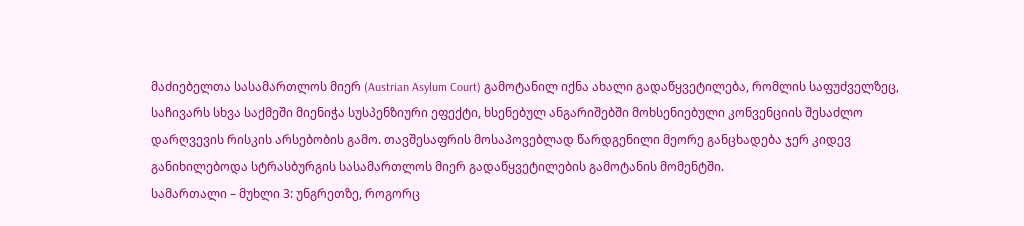მაძიებელთა სასამართლოს მიერ (Austrian Asylum Court) გამოტანილ იქნა ახალი გადაწყვეტილება, რომლის საფუძველზეც, საჩივარს სხვა საქმეში მიენიჭა სუსპენზიური ეფექტი, ხსენებულ ანგარიშებში მოხსენიებული კონვენციის შესაძლო დარღვევის რისკის არსებობის გამო. თავშესაფრის მოსაპოვებლად წარდგენილი მეორე განცხადება ჯერ კიდევ განიხილებოდა სტრასბურგის სასამართლოს მიერ გადაწყვეტილების გამოტანის მომენტში.
სამართალი – მუხლი 3: უნგრეთზე, როგორც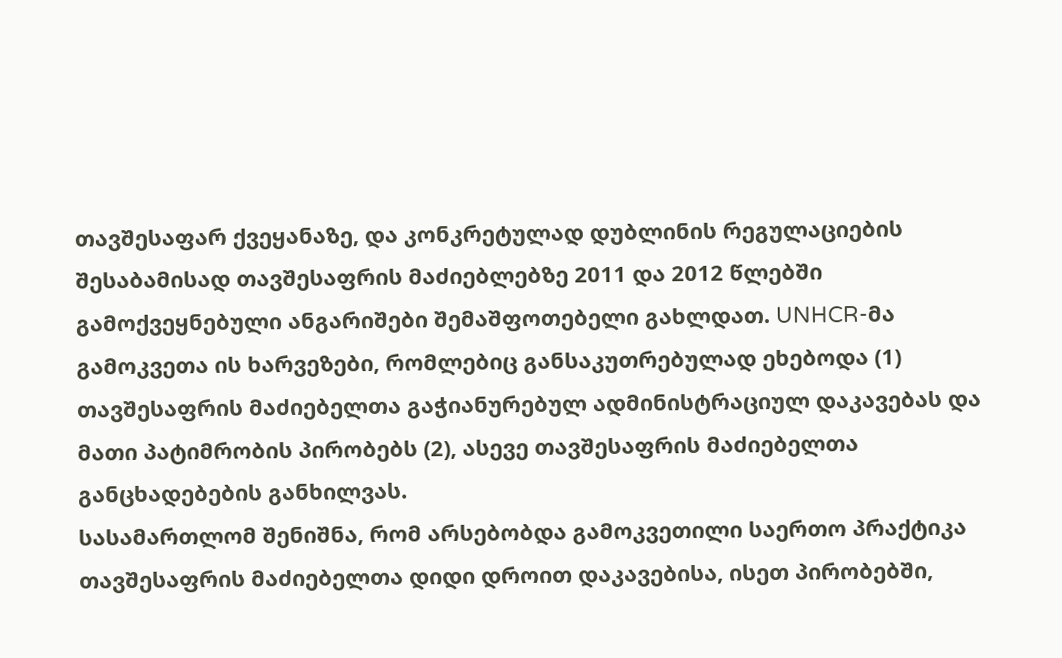თავშესაფარ ქვეყანაზე, და კონკრეტულად დუბლინის რეგულაციების შესაბამისად თავშესაფრის მაძიებლებზე 2011 და 2012 წლებში გამოქვეყნებული ანგარიშები შემაშფოთებელი გახლდათ. UNHCR-მა გამოკვეთა ის ხარვეზები, რომლებიც განსაკუთრებულად ეხებოდა (1) თავშესაფრის მაძიებელთა გაჭიანურებულ ადმინისტრაციულ დაკავებას და მათი პატიმრობის პირობებს (2), ასევე თავშესაფრის მაძიებელთა განცხადებების განხილვას.
სასამართლომ შენიშნა, რომ არსებობდა გამოკვეთილი საერთო პრაქტიკა თავშესაფრის მაძიებელთა დიდი დროით დაკავებისა, ისეთ პირობებში,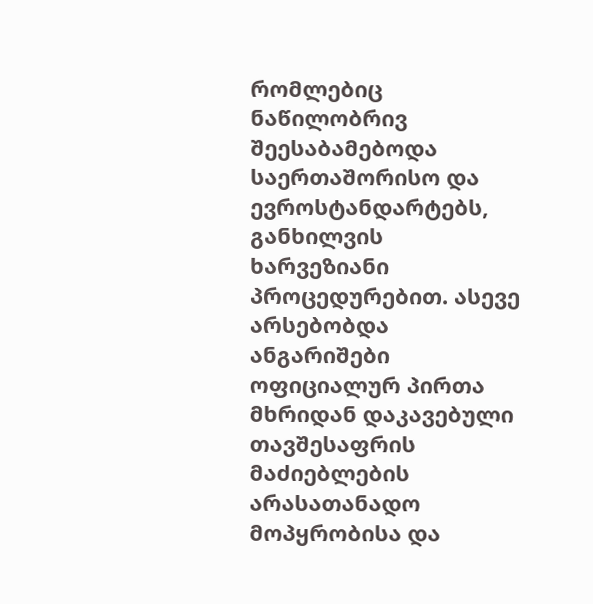რომლებიც ნაწილობრივ შეესაბამებოდა საერთაშორისო და ევროსტანდარტებს, განხილვის ხარვეზიანი პროცედურებით. ასევე არსებობდა ანგარიშები ოფიციალურ პირთა მხრიდან დაკავებული თავშესაფრის მაძიებლების არასათანადო მოპყრობისა და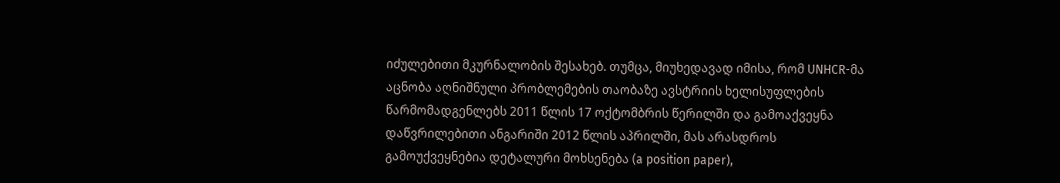იძულებითი მკურნალობის შესახებ. თუმცა, მიუხედავად იმისა, რომ UNHCR-მა აცნობა აღნიშნული პრობლემების თაობაზე ავსტრიის ხელისუფლების წარმომადგენლებს 2011 წლის 17 ოქტომბრის წერილში და გამოაქვეყნა დაწვრილებითი ანგარიში 2012 წლის აპრილში, მას არასდროს გამოუქვეყნებია დეტალური მოხსენება (a position paper),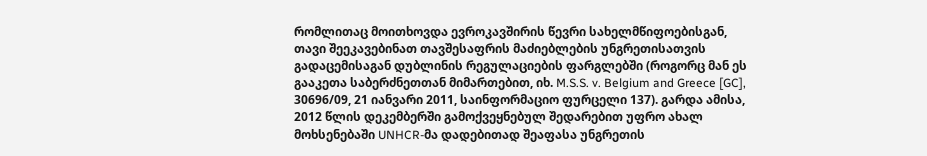რომლითაც მოითხოვდა ევროკავშირის წევრი სახელმწიფოებისგან, თავი შეეკავებინათ თავშესაფრის მაძიებლების უნგრეთისათვის გადაცემისაგან დუბლინის რეგულაციების ფარგლებში (როგორც მან ეს გააკეთა საბერძნეთთან მიმართებით, იხ. M.S.S. v. Belgium and Greece [GC], 30696/09, 21 იანვარი 2011, საინფორმაციო ფურცელი 137). გარდა ამისა, 2012 წლის დეკემბერში გამოქვეყნებულ შედარებით უფრო ახალ მოხსენებაში UNHCR-მა დადებითად შეაფასა უნგრეთის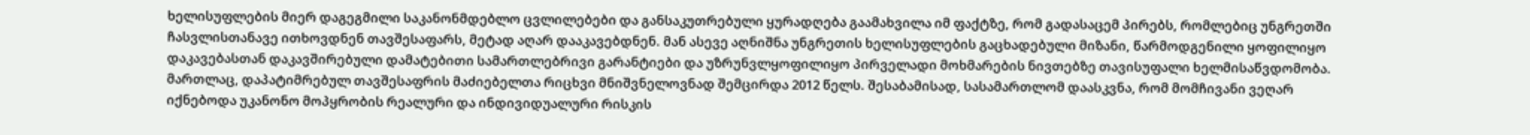ხელისუფლების მიერ დაგეგმილი საკანონმდებლო ცვლილებები და განსაკუთრებული ყურადღება გაამახვილა იმ ფაქტზე, რომ გადასაცემ პირებს, რომლებიც უნგრეთში ჩასვლისთანავე ითხოვდნენ თავშესაფარს, მეტად აღარ დააკავებდნენ. მან ასევე აღნიშნა უნგრეთის ხელისუფლების გაცხადებული მიზანი, წარმოდგენილი ყოფილიყო დაკავებასთან დაკავშირებული დამატებითი სამართლებრივი გარანტიები და უზრუნვლყოფილიყო პირველადი მოხმარების ნივთებზე თავისუფალი ხელმისაწვდომობა. მართლაც, დაპატიმრებულ თავშესაფრის მაძიებელთა რიცხვი მნიშვნელოვნად შემცირდა 2012 წელს. შესაბამისად, სასამართლომ დაასკვნა, რომ მომჩივანი ვეღარ იქნებოდა უკანონო მოპყრობის რეალური და ინდივიდუალური რისკის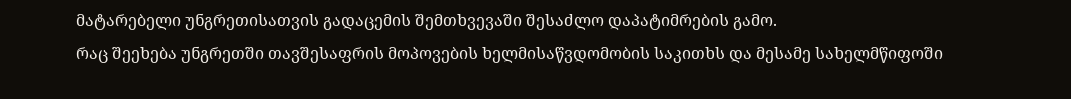მატარებელი უნგრეთისათვის გადაცემის შემთხვევაში შესაძლო დაპატიმრების გამო.
რაც შეეხება უნგრეთში თავშესაფრის მოპოვების ხელმისაწვდომობის საკითხს და მესამე სახელმწიფოში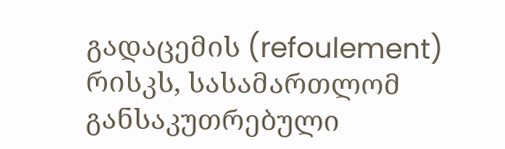გადაცემის (refoulement) რისკს, სასამართლომ განსაკუთრებული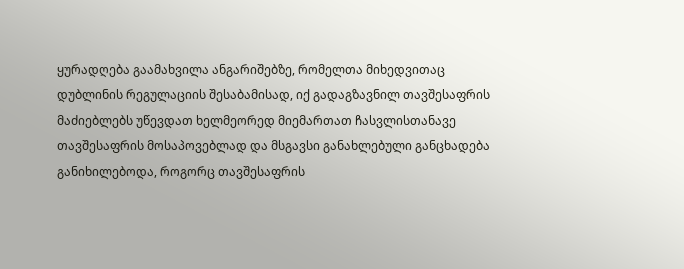ყურადღება გაამახვილა ანგარიშებზე, რომელთა მიხედვითაც დუბლინის რეგულაციის შესაბამისად, იქ გადაგზავნილ თავშესაფრის მაძიებლებს უწევდათ ხელმეორედ მიემართათ ჩასვლისთანავე თავშესაფრის მოსაპოვებლად და მსგავსი განახლებული განცხადება განიხილებოდა, როგორც თავშესაფრის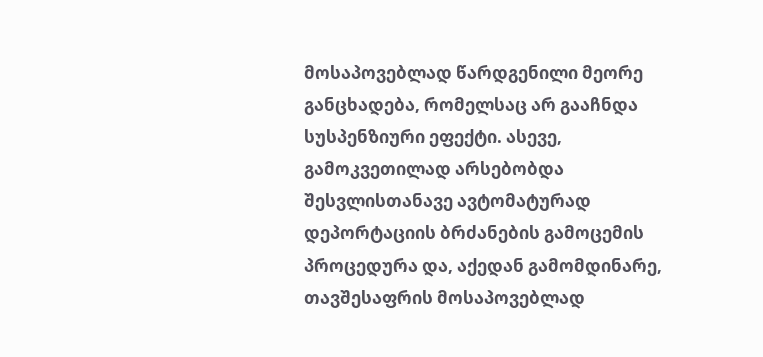მოსაპოვებლად წარდგენილი მეორე განცხადება, რომელსაც არ გააჩნდა სუსპენზიური ეფექტი. ასევე, გამოკვეთილად არსებობდა შესვლისთანავე ავტომატურად დეპორტაციის ბრძანების გამოცემის პროცედურა და, აქედან გამომდინარე, თავშესაფრის მოსაპოვებლად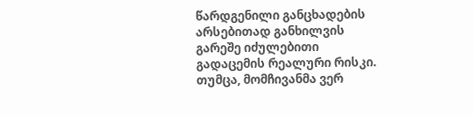წარდგენილი განცხადების არსებითად განხილვის გარეშე იძულებითი გადაცემის რეალური რისკი. თუმცა, მომჩივანმა ვერ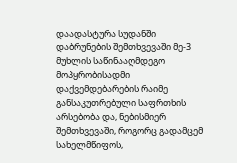დაადასტურა სუდანში დაბრუნების შემთხვევაში მე-3 მუხლის საწინააღმდეგო მოპყრობისადმი დაქვემდებარების რაიმე განსაკუთრებული საფრთხის არსებობა და, ნებისმიერ შემთხვევაში, როგორც გადამცემ სახელმწიფოს,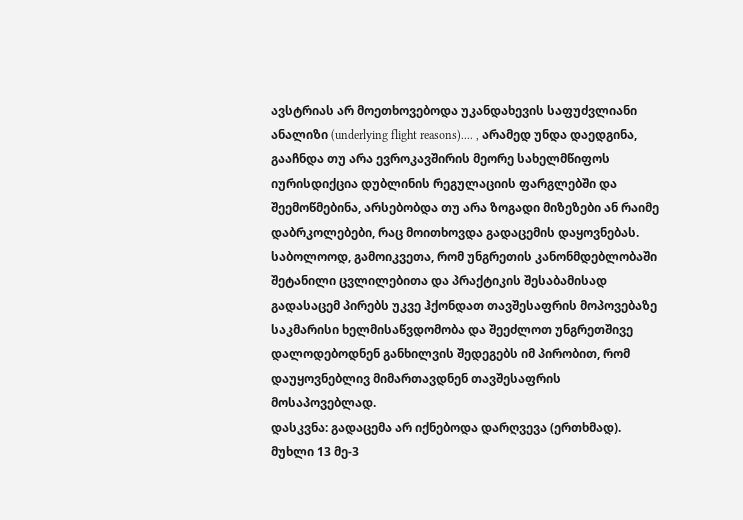ავსტრიას არ მოეთხოვებოდა უკანდახევის საფუძვლიანი ანალიზი (underlying flight reasons).... , არამედ უნდა დაედგინა, გააჩნდა თუ არა ევროკავშირის მეორე სახელმწიფოს იურისდიქცია დუბლინის რეგულაციის ფარგლებში და შეემოწმებინა, არსებობდა თუ არა ზოგადი მიზეზები ან რაიმე დაბრკოლებები, რაც მოითხოვდა გადაცემის დაყოვნებას. საბოლოოდ, გამოიკვეთა, რომ უნგრეთის კანონმდებლობაში შეტანილი ცვლილებითა და პრაქტიკის შესაბამისად გადასაცემ პირებს უკვე ჰქონდათ თავშესაფრის მოპოვებაზე საკმარისი ხელმისაწვდომობა და შეეძლოთ უნგრეთშივე დალოდებოდნენ განხილვის შედეგებს იმ პირობით, რომ დაუყოვნებლივ მიმართავდნენ თავშესაფრის მოსაპოვებლად.
დასკვნა: გადაცემა არ იქნებოდა დარღვევა (ერთხმად).
მუხლი 13 მე-3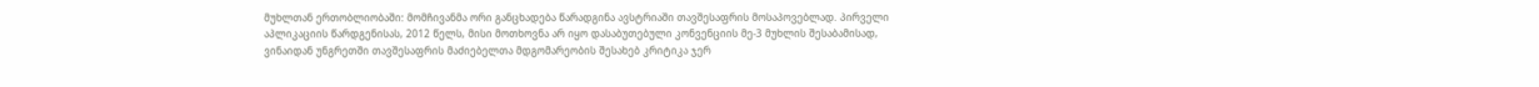მუხლთან ერთობლიობაში: მომჩივანმა ორი განცხადება წარადგინა ავსტრიაში თავშესაფრის მოსაპოვებლად. პირველი აპლიკაციის წარდგენისას, 2012 წელს, მისი მოთხოვნა არ იყო დასაბუთებული კონვენციის მე-3 მუხლის შესაბამისად, ვინაიდან უნგრეთში თავშესაფრის მაძიებელთა მდგომარეობის შესახებ კრიტიკა ჯერ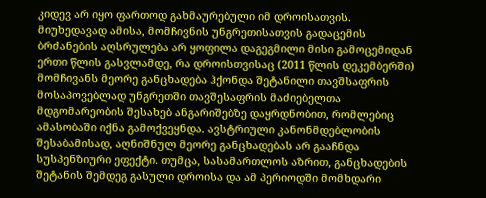კიდევ არ იყო ფართოდ გახმაურებული იმ დროისათვის. მიუხედავად ამისა, მომჩივნის უნგრეთისათვის გადაცემის ბრძანების აღსრულება არ ყოფილა დაგეგმილი მისი გამოცემიდან ერთი წლის გასვლამდე, რა დროისთვისაც (2011 წლის დეკემბერში) მომჩივანს მეორე განცხადება ჰქონდა შეტანილი თავშსაფრის მოსაპოვებლად უნგრეთში თავშესაფრის მაძიებელთა მდგომარეობის შესახებ ანგარიშებზე დაყრდნობით, რომლებიც ამასობაში იქნა გამოქვეყნდა. ავსტრიული კანონმდებლობის შესაბამისად, აღნიშნულ მეორე განცხადებას არ გააჩნდა სუსპენზიური ეფექტი. თუმცა, სასამართლოს აზრით, განცხადების შეტანის შემდეგ გასული დროისა და ამ პერიოდში მომხდარი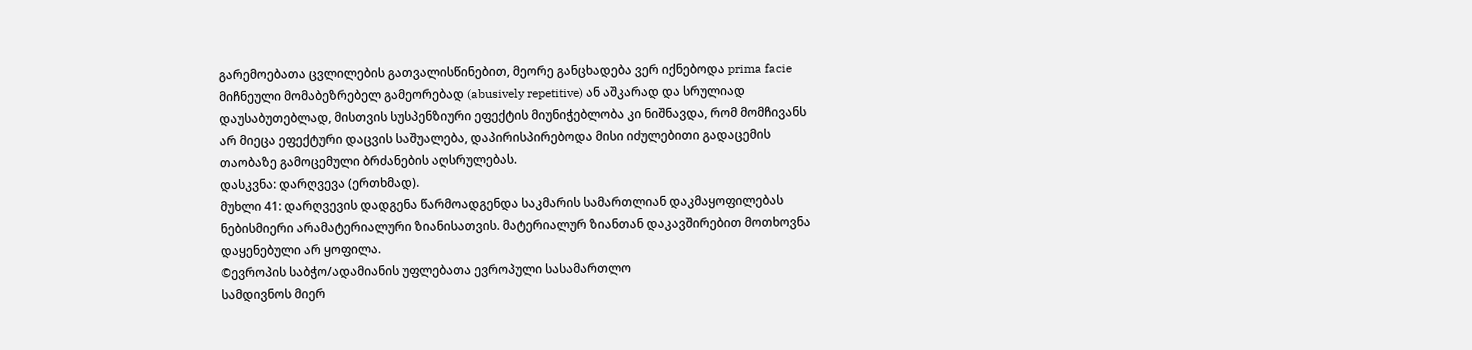გარემოებათა ცვლილების გათვალისწინებით, მეორე განცხადება ვერ იქნებოდა prima facie მიჩნეული მომაბეზრებელ გამეორებად (abusively repetitive) ან აშკარად და სრულიად დაუსაბუთებლად, მისთვის სუსპენზიური ეფექტის მიუნიჭებლობა კი ნიშნავდა, რომ მომჩივანს არ მიეცა ეფექტური დაცვის საშუალება, დაპირისპირებოდა მისი იძულებითი გადაცემის თაობაზე გამოცემული ბრძანების აღსრულებას.
დასკვნა: დარღვევა (ერთხმად).
მუხლი 41: დარღვევის დადგენა წარმოადგენდა საკმარის სამართლიან დაკმაყოფილებას ნებისმიერი არამატერიალური ზიანისათვის. მატერიალურ ზიანთან დაკავშირებით მოთხოვნა დაყენებული არ ყოფილა.
©ევროპის საბჭო/ადამიანის უფლებათა ევროპული სასამართლო
სამდივნოს მიერ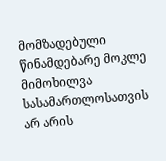მომზადებული წინამდებარე მოკლე მიმოხილვა
სასამართლოსათვის არ არის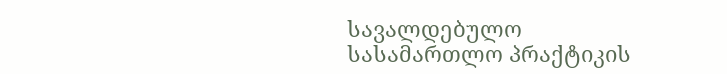სავალდებულო
სასამართლო პრაქტიკის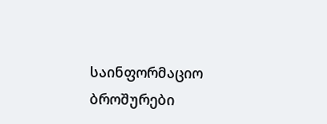საინფორმაციო ბროშურები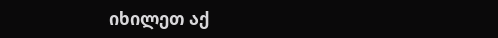იხილეთ აქ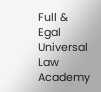Full & Egal Universal Law Academy